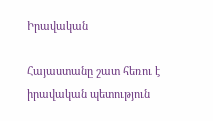Իրավական

Հայաստանը շատ հեռու է իրավական պետություն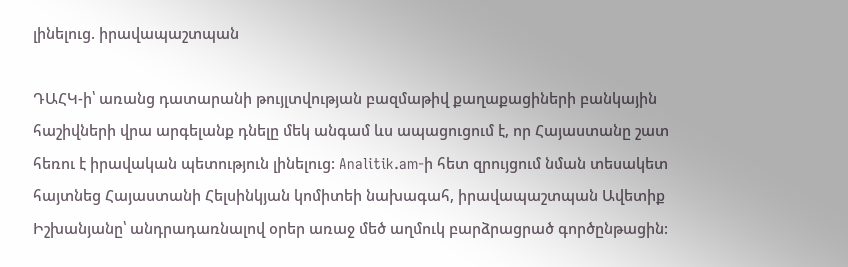լինելուց. իրավապաշտպան

ԴԱՀԿ-ի՝ առանց դատարանի թույլտվության բազմաթիվ քաղաքացիների բանկային հաշիվների վրա արգելանք դնելը մեկ անգամ ևս ապացուցում է, որ Հայաստանը շատ հեռու է իրավական պետություն լինելուց: Analitik.am-ի հետ զրույցում նման տեսակետ հայտնեց Հայաստանի Հելսինկյան կոմիտեի նախագահ, իրավապաշտպան Ավետիք Իշխանյանը՝ անդրադառնալով օրեր առաջ մեծ աղմուկ բարձրացրած գործընթացին: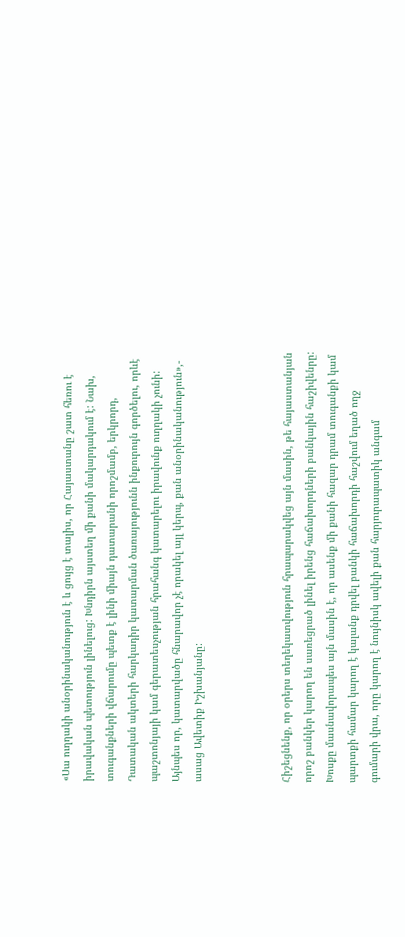«Սա ուղղակի անօրինականություն է և ցույց է տալիս, որ Հայաստանը շատ հեռու է իրավական պետություն լինելուց: Խնդիրն այստեղ մի քանի մակարդակում է: Նախ, տուգանքների վճարումը պետք է լինի միայն դատարանի որոշմամբ, երկրորդ, Դատական ակտերի հարկադիր կատարման ծառայությունն ինքուրույն գործելու, որևէ պաշտոնյայի կամ գերատեսչության հրահանգ կատարելու իրավունք ուղղակի չունի: Այնպես որ, կատարվածը հնարավոր չէ որակել այլ կերպ, քան անօրինականություն»,- ասաց Ավետիք Իշխանյանը:



Հիշեցնենք, որ օրերս տեղեկատվություն հրապարակվեց այն մասին, թե հայաստանյան որոշ բանկեր կարող են սառեցրած լինել իրենց հաճախորդների բանկային հաշիվենրը:
Խոսքը մասնավորապես այն մասին է, որ ասենք մի քանի հազար դրամ տուգանքի կամ պարտքի համար կարող է կալանք դրվել բանկի հաճախորդի հաշվում եղած ողջ գումարի վրա, որը կարող է նույնիսկ ավելի քան հարյուրապատիկ անգամ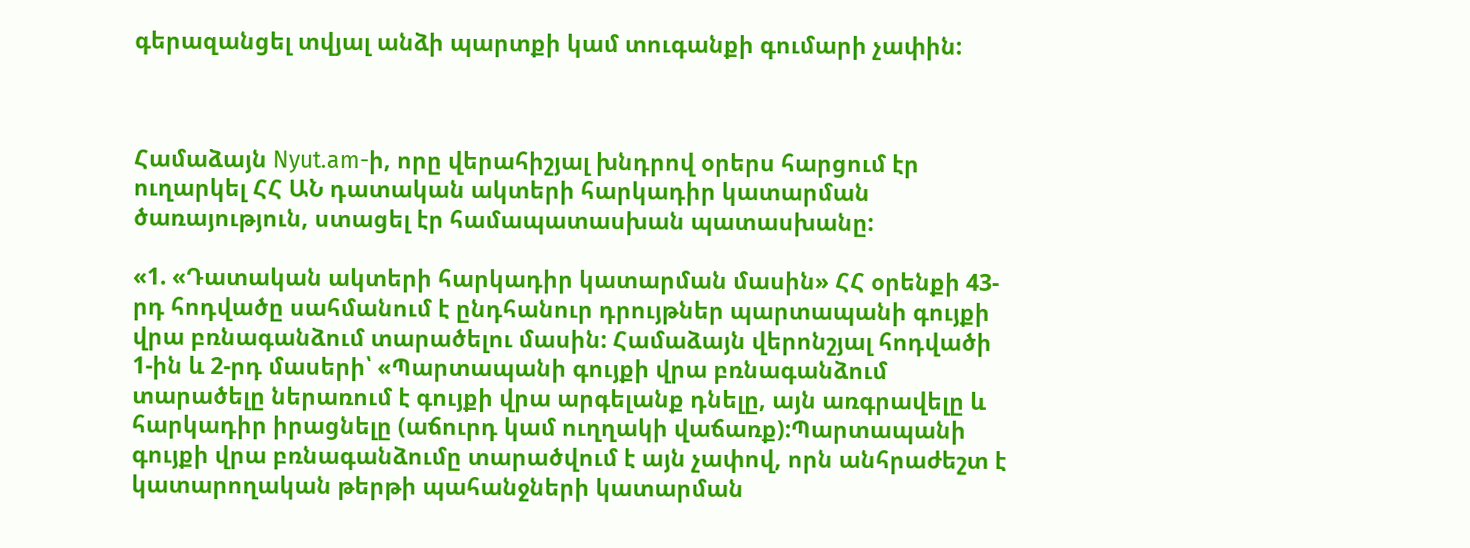գերազանցել տվյալ անձի պարտքի կամ տուգանքի գումարի չափին:



Համաձայն Nyut.am-ի, որը վերահիշյալ խնդրով օրերս հարցում էր ուղարկել ՀՀ ԱՆ դատական ակտերի հարկադիր կատարման ծառայություն, ստացել էր համապատասխան պատասխանը:

«1. «Դատական ակտերի հարկադիր կատարման մասին» ՀՀ օրենքի 43-րդ հոդվածը սահմանում է ընդհանուր դրույթներ պարտապանի գույքի վրա բռնագանձում տարածելու մասին: Համաձայն վերոնշյալ հոդվածի 1-ին և 2-րդ մասերի՝ «Պարտապանի գույքի վրա բռնագանձում տարածելը ներառում է գույքի վրա արգելանք դնելը, այն առգրավելը և հարկադիր իրացնելը (աճուրդ կամ ուղղակի վաճառք):Պարտապանի գույքի վրա բռնագանձումը տարածվում է այն չափով, որն անհրաժեշտ է կատարողական թերթի պահանջների կատարման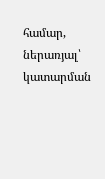համար, ներառյալ՝ կատարման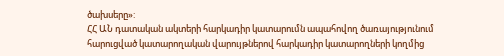ծախսերը»:
ՀՀ ԱՆ դատական ակտերի հարկադիր կատարումն ապահովող ծառայությունում հարուցված կատարողական վարույթներով հարկադիր կատարողների կողմից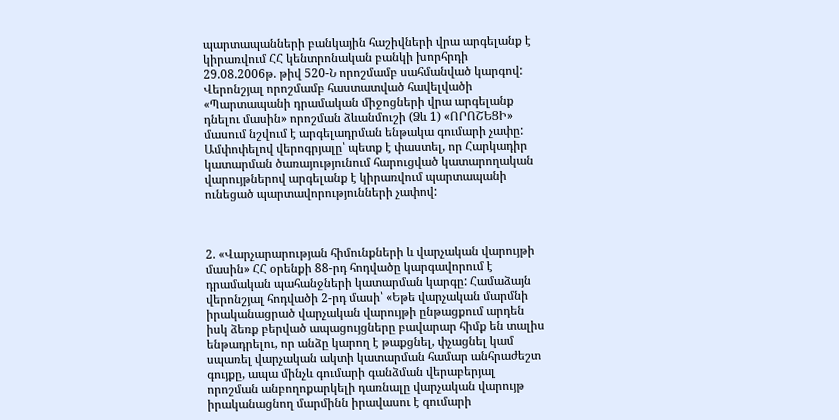պարտապանների բանկային հաշիվների վրա արգելանք է կիրառվում ՀՀ կենտրոնական բանկի խորհրդի 29.08.2006թ. թիվ 520-Ն որոշմամբ սահմանված կարգով: Վերոնշյալ որոշմամբ հաստատված հավելվածի «Պարտապանի դրամական միջոցների վրա արգելանք դնելու մասին» որոշման ձևանմուշի (Ձև 1) «ՈՐՈՇԵՑԻ» մասում նշվում է արգելադրման ենթակա գումարի չափը:
Ամփոփելով վերոգրյալը՝ պետք է փաստել, որ Հարկադիր կատարման ծառայությունում հարուցված կատարողական վարույթներով արգելանք է կիրառվում պարտապանի ունեցած պարտավորությունների չափով:



2. «Վարչարարության հիմունքների և վարչական վարույթի մասին» ՀՀ օրենքի 88-րդ հոդվածը կարգավորում է դրամական պահանջների կատարման կարգը: Համաձայն վերոնշյալ հոդվածի 2-րդ մասի՝ «Եթե վարչական մարմնի իրականացրած վարչական վարույթի ընթացքում արդեն իսկ ձեռք բերված ապացույցները բավարար հիմք են տալիս ենթադրելու, որ անձը կարող է թաքցնել, փչացնել կամ սպառել վարչական ակտի կատարման համար անհրաժեշտ գույքը, ապա մինչև գումարի գանձման վերաբերյալ որոշման անբողոքարկելի դառնալը վարչական վարույթ իրականացնող մարմինն իրավասու է գումարի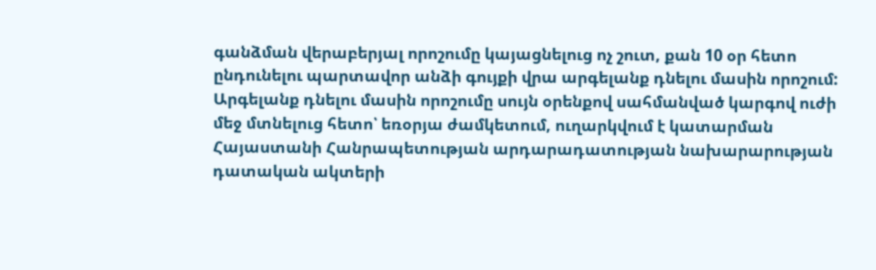գանձման վերաբերյալ որոշումը կայացնելուց ոչ շուտ, քան 10 օր հետո ընդունելու պարտավոր անձի գույքի վրա արգելանք դնելու մասին որոշում: Արգելանք դնելու մասին որոշումը սույն օրենքով սահմանված կարգով ուժի մեջ մտնելուց հետո՝ եռօրյա ժամկետում, ուղարկվում է կատարման Հայաստանի Հանրապետության արդարադատության նախարարության դատական ակտերի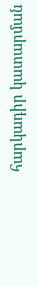հարկադիր կատարման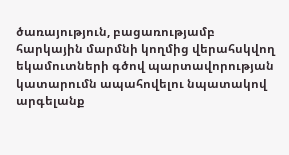ծառայություն, բացառությամբ հարկային մարմնի կողմից վերահսկվող եկամուտների գծով պարտավորության կատարումն ապահովելու նպատակով արգելանք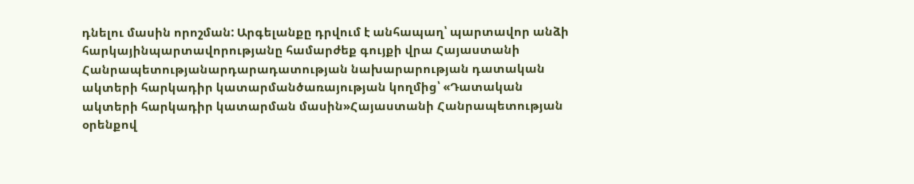դնելու մասին որոշման: Արգելանքը դրվում է անհապաղ՝ պարտավոր անձի հարկայինպարտավորությանը համարժեք գույքի վրա Հայաստանի Հանրապետությանարդարադատության նախարարության դատական ակտերի հարկադիր կատարմանծառայության կողմից՝ «Դատական ակտերի հարկադիր կատարման մասին»Հայաստանի Հանրապետության օրենքով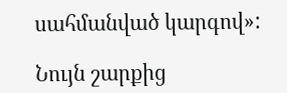սահմանված կարգով»:

Նույն շարքից